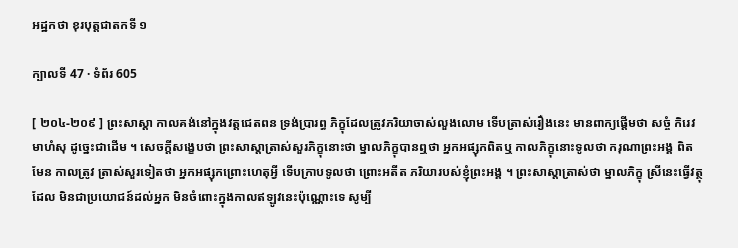អដ្ឋកថា ខុរបុត្តជាតកទី ១

ក្បាលទី 47 · ទំព័រ 605

[ ២០៤-២០៩ ] ព្រះសាស្តា កាលគង់នៅក្នុងវត្តជេតពន ទ្រង់ប្រារព្ធ ភិក្ខុដែលត្រូវភរិយាចាស់លួងលោម ទើបត្រាស់រឿងនេះ មានពាក្យផ្តើមថា សច្ចំ កិរេវ មាហំសុ ដូច្នេះជាដើម ។ សេចក្តីសង្ខេបថា ព្រះសាស្តាត្រាស់សួរភិក្ខុនោះថា ម្នាលភិក្ខុបានឮថា អ្នកអផ្សុកពិតឬ កាលភិក្ខុនោះទូលថា ករុណាព្រះអង្គ ពិតមែន កាលត្រូវ ត្រាស់សួរទៀតថា អ្នកអផ្សុកព្រោះហេតុអ្វី ទើបក្រាបទូលថា ព្រោះអតីត ភរិយារបស់ខ្ញុំព្រះអង្គ ។ ព្រះសាស្តាត្រាស់ថា ម្នាលភិក្ខុ ស្រីនេះធ្វើវត្ថុដែល មិនជាប្រយោជន៍ដល់អ្នក មិនចំពោះក្នុងកាលឥឡូវនេះប៉ុណ្ណោះទេ សូម្បី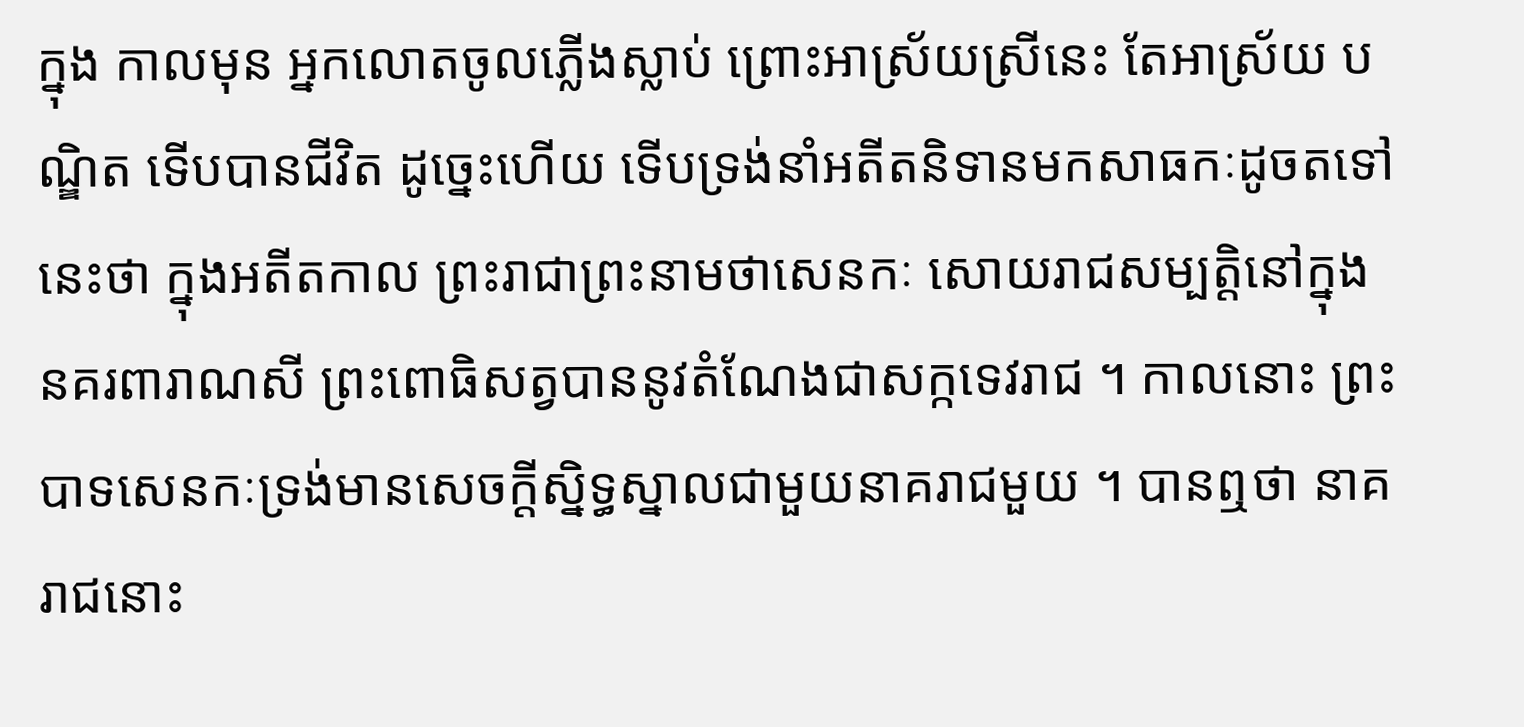ក្នុង កាលមុន អ្នកលោតចូលភ្លើងស្លាប់ ព្រោះអាស្រ័យស្រីនេះ តែអាស្រ័យ បណ្ឌិត ទើបបានជីវិត ដូច្នេះហើយ ទើបទ្រង់នាំអតីតនិទានមកសាធកៈដូចតទៅ នេះថា ក្នុងអតីតកាល ព្រះរាជាព្រះនាមថាសេនកៈ សោយរាជសម្បត្តិនៅក្នុង នគរពារាណសី ព្រះពោធិសត្វបាននូវតំណែងជាសក្កទេវរាជ ។ កាលនោះ ព្រះបាទសេនកៈទ្រង់មានសេចក្តីស្និទ្ធស្នាលជាមួយនាគរាជមួយ ។ បានឮថា នាគរាជនោះ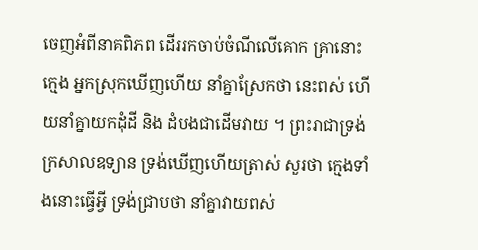ចេញអំពីនាគពិភព ដើររកចាប់ចំណីលើគោក គ្រានោះ ក្មេង អ្នកស្រុកឃើញហើយ នាំគ្នាស្រែកថា នេះពស់ ហើយនាំគ្នាយកដុំដី និង ដំបងជាដើមវាយ ។ ព្រះរាជាទ្រង់ក្រសាលឧទ្យាន ទ្រង់ឃើញហើយត្រាស់ សួរថា ក្មេងទាំងនោះធ្វើអ្វី ទ្រង់ជ្រាបថា នាំគ្នាវាយពស់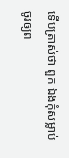ទើបត្រាស់ថា ពួក ឯងកុំសម្លាប់ ចូរឲ្យព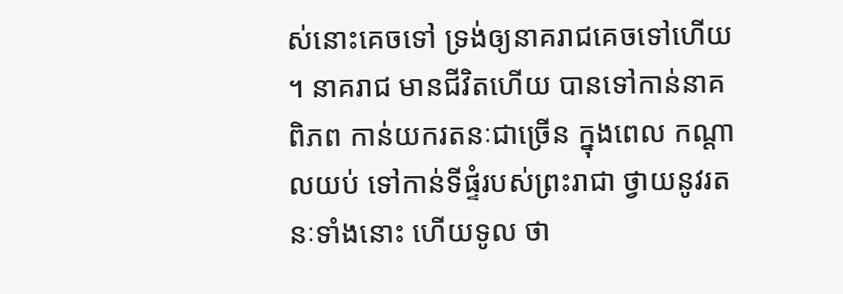ស់នោះគេចទៅ ទ្រង់ឲ្យនាគរាជគេចទៅហើយ ។ នាគរាជ មានជីវិតហើយ បានទៅកាន់នាគពិភព កាន់យករតនៈជាច្រើន ក្នុងពេល កណ្តាលយប់ ទៅកាន់ទីផ្ទំរបស់ព្រះរាជា ថ្វាយនូវរតនៈទាំងនោះ ហើយទូល ថា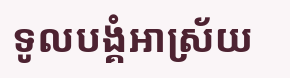ទូលបង្គំអាស្រ័យ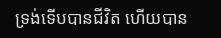ទ្រង់ទើបបានជីវិត ហើយបាន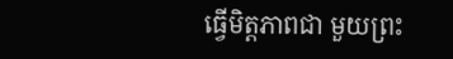ធ្វើមិត្តភាពជា មួយព្រះ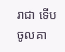រាជា ទើបចូលគា